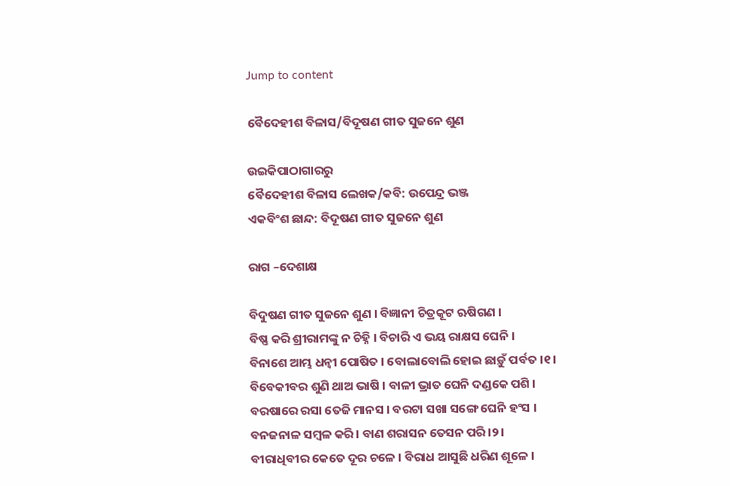Jump to content

ବୈଦେହୀଶ ବିଳାସ/ବିଦୂଷଣ ଗୀତ ସୁଜନେ ଶୁଣ

ଉଇକିପାଠାଗାର‌ରୁ
ବୈଦେହୀଶ ବିଳାସ ଲେଖକ/କବି: ଉପେନ୍ଦ୍ର ଭଞ୍ଜ
ଏକବିଂଶ ଛାନ୍ଦ: ବିଦୂଷଣ ଗୀତ ସୁଜନେ ଶୁଣ

ରାଗ –ଦେଶାକ୍ଷ

ବିଦୁଷଣ ଗୀତ ସୁଜନେ ଶୁଣ । ବିଜ୍ଞାନୀ ଚିତ୍ରକୂଟ ଋଷିଗଣ ।
ବିଷ୍ଣ କରି ଶ୍ରୀରାମଙ୍କୁ ନ ଚିହ୍ନି । ବିଚାରି ଏ ଭୟ ରାକ୍ଷସ ଘେନି ।
ବିନାଶେ ଆମ୍ଭ ଧନ୍ବୀ ପୋଷିତ । ବୋଲାବୋଲି ହୋଇ ଛାଡ଼ୁଁ ପର୍ବତ ।୧।
ବିବେକୀବର ଶୁଣି ଥାଅ ଭାଷି । ବାଳୀ ଭ୍ରାତ ଘେନି ଦଣ୍ଡକେ ପଶି ।
ବରଷାରେ ରସା ତେଜି ମାନସ । ବରଟା ସଖା ସଙ୍ଗେ ଘେନି ହଂସ ।
ବନଜନାଳ ସମ୍ବଳ କରି । ବାଣ ଶରାସନ ତେସନ ପରି ।୨।
ବୀରାଧିବୀର କେତେ ଦୂର ଚଳେ । ବିରାଧ ଆସୁଛି ଧରିଣ ଶୂଳେ ।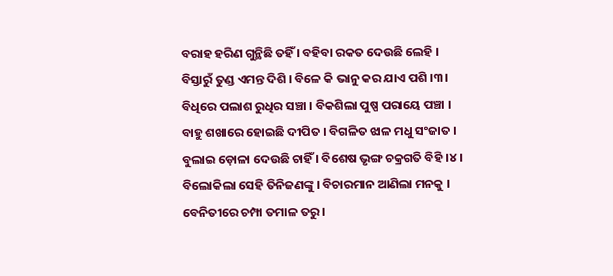ବରାହ ହରିଣ ଗୁନ୍ଥିଛି ତହିଁ । ବହିବା ରକତ ଦେଉଛି ଲେହି ।
ବିସ୍ତାରୁଁ ତୁଣ୍ଡ ଏମନ୍ତ ଦିଶି । ବିଳେ କି ଭାନୁ କର ଯାଏ ପଶି ।୩।
ବିଧିରେ ପଲାଶ ରୁଧିର ସଞ୍ଚା । ବିକଶିଲା ପୁଷ୍ପ ପରାୟେ ପଞ୍ଚା ।
ବାହୁ ଶଖାରେ ହୋଇଛି ଦୀପିତ । ବିଗଳିତ ଝାଳ ମଧୁ ସଂଜାତ ।
ବୁଲାଇ ଡ଼ୋଳା ଦେଉଛି ଚାହିଁ । ବିଶେଷ ଭୃଙ୍ଗ ଚକ୍ରଗତି ବିହି ।୪।
ବିଲୋକିଲା ସେହି ତିନିଜଣଙ୍କୁ । ବିଚାରମାନ ଆଣିଲା ମନକୁ ।
ବେନିତୀରେ ଚମ୍ପା ତମାଳ ତରୁ ।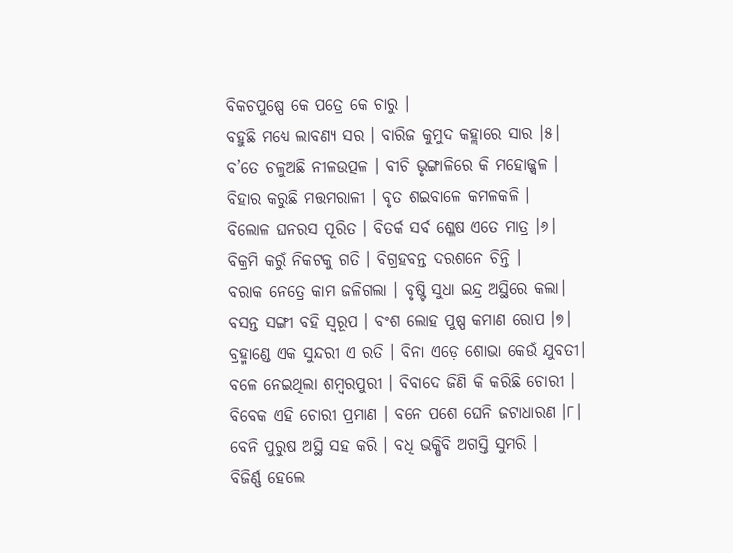ବିକଚପୁଷ୍ପେ କେ ପତ୍ରେ କେ ଚାରୁ ।
ବହୁଛି ମଧ୍ୟେ ଲାବଣ୍ୟ ସର । ବାରିଜ କୁମୁଦ କହ୍ଲାରେ ସାର ।୫।
ବ’ତେ ଚଳୁଅଛି ନୀଳଉତ୍ପଳ । ବୀଚି ଭୃଙ୍ଗାଳିରେ କି ମହୋଜ୍ଜ୍ବଳ ।
ବିହାର କରୁଛି ମତ୍ତମରାଳୀ । ବୃତ ଶଇବାଳେ କମଳକଳି ।
ବିଲୋଳ ଘନରସ ପୂରିତ । ବିତର୍କ ସର୍ବ ଶ୍ଳେଷ ଏତେ ମାତ୍ର ।୬।
ବିକ୍ରମି କରୁଁ ନିକଟକୁ ଗତି । ବିଗ୍ରହବନ୍ତ ଦରଶନେ ଚିନ୍ତି ।
ବରାକ ନେତ୍ରେ କାମ ଜଳିଗଲା । ବୃଷ୍ଟି ସୁଧା ଇନ୍ଦ୍ର ଅସ୍ଥିରେ କଲା।
ବସନ୍ତ ସଙ୍ଗୀ ବହି ସ୍ବରୂପ । ବଂଶ ଲୋହ ପୁଷ୍ପ କମାଣ ରୋପ ।୭।
ବ୍ରହ୍ମାଣ୍ଡେ ଏକ ସୁନ୍ଦରୀ ଏ ରତି । ବିନା ଏଡ଼େ ଶୋଭା କେଉଁ ଯୁବତୀ।
ବଳେ ନେଇଥିଲା ଶମ୍ବରପୁରୀ । ବିବାଦେ ଜିଣି କି କରିଛି ଚୋରୀ ।
ବିବେକ ଏହି ଚୋରୀ ପ୍ରମାଣ । ବନେ ପଶେ ଘେନି ଜଟାଧାରଣ ।୮।
ବେନି ପୁରୁଷ ଅସ୍ଥି ସହ କରି । ବଧି ଭକ୍ଷିବି ଅଗସ୍ତି ସୁମରି ।
ବିଜିର୍ଣ୍ଣ ହେଲେ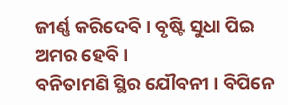ଜୀର୍ଣ୍ଣ କରିଦେବି । ବୃଷ୍ଟି ସୁଧା ପିଇ ଅମର ହେବି ।
ବନିତାମଣି ସ୍ଥିର ଯୌବନୀ । ବିପିନେ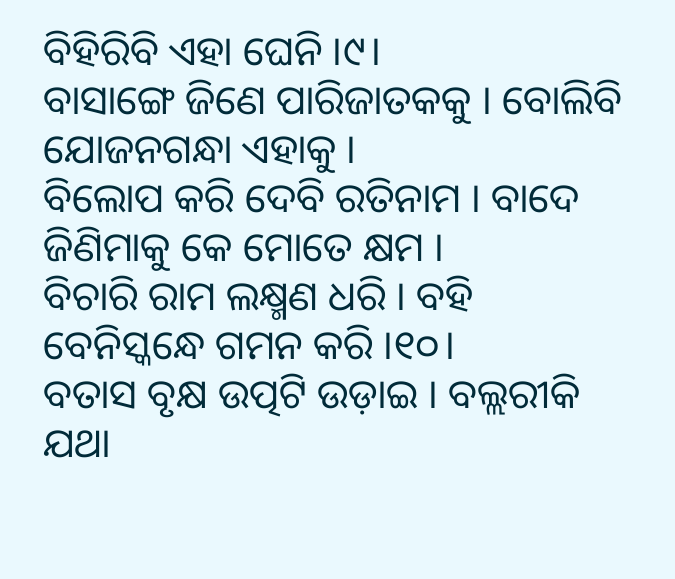ବିହିରିବି ଏହା ଘେନି ।୯।
ବାସାଙ୍ଗେ ଜିଣେ ପାରିଜାତକକୁ । ବୋଲିବି ଯୋଜନଗନ୍ଧା ଏହାକୁ ।
ବିଲୋପ କରି ଦେବି ରତିନାମ । ବାଦେ ଜିଣିମାକୁ କେ ମୋତେ କ୍ଷମ ।
ବିଚାରି ରାମ ଲକ୍ଷ୍ମଣ ଧରି । ବହି ବେନିସ୍କନ୍ଧେ ଗମନ କରି ।୧୦।
ବତାସ ବୃକ୍ଷ ଉତ୍ପଟି ଉଡ଼ାଇ । ବଲ୍ଲରୀକି ଯଥା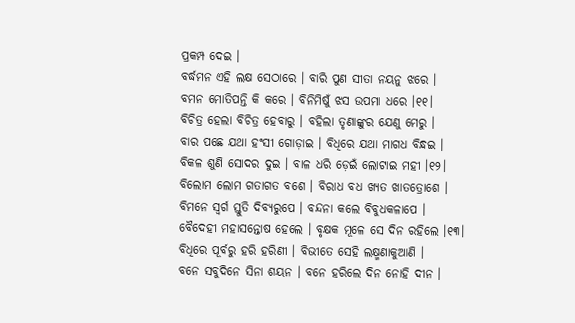ପ୍ରକମ୍ପ ଦେଇ ।
ବର୍ଦ୍ଧମନ ଏହି ଲକ୍ଷ ସେଠାରେ । ବାରି ପୁଣ ସୀତା ନୟନୁ ଝରେ ।
ବମନ ମୋତିପନ୍ତି କି କରେ । ବିନିମିଷୁଁ ଝସ ଉପମା ଧରେ ।୧୧।
ବିଚିତ୍ର ହେଲା ବିଚିତ୍ର ହେବାରୁ । ବହିଲା ତୃଣାଙ୍କୁର ଯେଣୁ ମେରୁ ।
ବାର ପଛେ ଯଥା ହଂସୀ ଗୋଡ଼ାଇ । ବିଧିରେ ଯଥା ମାଗଧ ବିନ୍ଧଇ ।
ବିକଳ ଶୁଣି ସୋଦର ଦୁଇ । ବାଳ ଧରି ଡ଼େଇଁ ଲୋଟାଇ ମହୀ ।୧୨।
ବିଲୋମ ଲୋମ ଗତାଗତ ବଶେ । ବିରାଧ ବଧ ଖ୍ୟତ ଖାତତ୍ରୋଶେ ।
ବିମନେ ସ୍ବର୍ଗ ସ୍ତୁତି ଦିବ୍ୟରୁପେ । ବନ୍ଦନା କଲେ ବିବୁଧକଳାପେ ।
ବୈଦେହୀ ମହାସନ୍ତୋଷ ହେଲେ । ବୃକ୍ଷକ ମୂଳେ ସେ ଦିନ ରହିଲେ ।୧୩।
ବିଧିରେ ପୂର୍ବରୁ ହରି ହରିଣୀ । ବିଭୀତେ ସେହି ଲକ୍ଷ୍ମଣାକୁଆଣି ।
ବନେ ସବୁଦିନେ ସିନା ଶୟନ । ବନେ ହରିଲେ ଦିନ ନୋହି ଦୀନ ।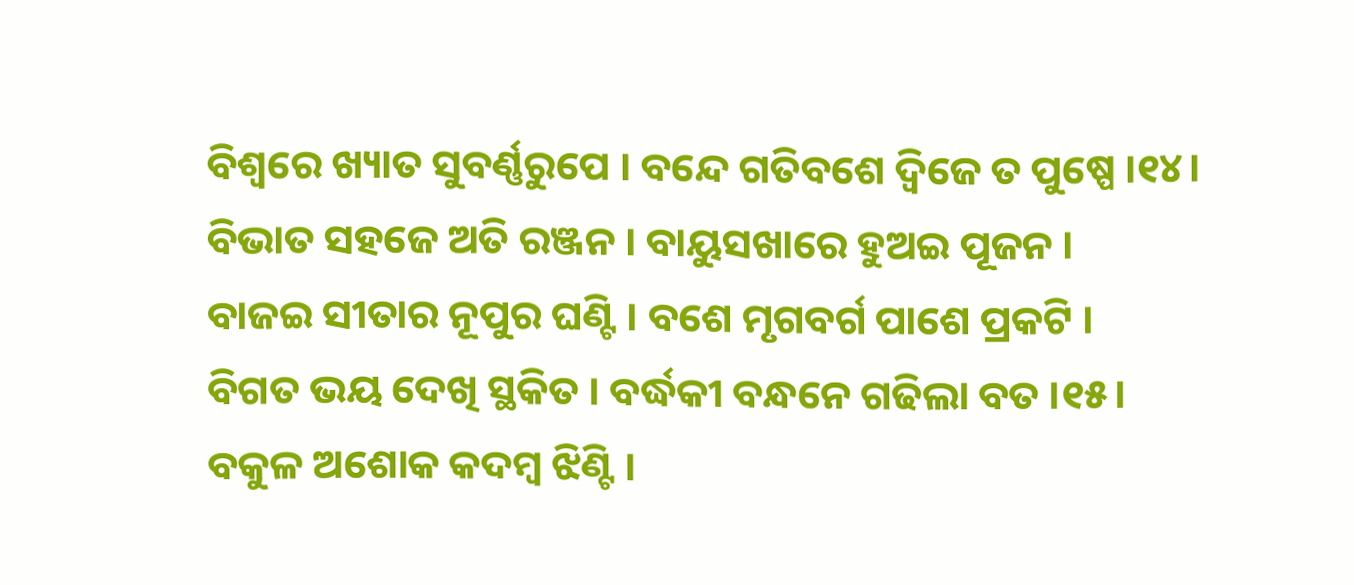ବିଶ୍ବରେ ଖ୍ୟାତ ସୁବର୍ଣ୍ଣରୁପେ । ବନ୍ଦେ ଗତିବଶେ ଦ୍ବିଜେ ତ ପୁଷ୍ପେ ।୧୪।
ବିଭାତ ସହଜେ ଅତି ରଞ୍ଜନ । ବାୟୁସଖାରେ ହୁଅଇ ପୂଜନ ।
ବାଜଇ ସୀତାର ନୂପୁର ଘଣ୍ଟି । ବଶେ ମୃଗବର୍ଗ ପାଶେ ପ୍ରକଟି ।
ବିଗତ ଭୟ ଦେଖି ସ୍ଥକିତ । ବର୍ଦ୍ଧକୀ ବନ୍ଧନେ ଗଢିଲା ବତ ।୧୫।
ବକୁଳ ଅଶୋକ କଦମ୍ବ ଝିଣ୍ଟି ।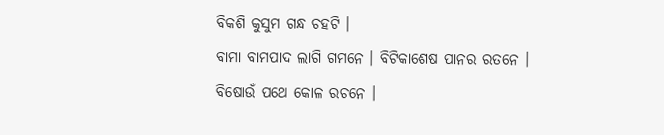ବିକଶି କୁସୁମ ଗନ୍ଧ ଚହଟି ।
ବାମା ବାମପାଦ ଲାଗି ଗମନେ । ବିଟିକାଶେଷ ପାନର ରତନେ ।
ବିଷୋଉଁ ପଥେ କୋଳ ରଚନେ ।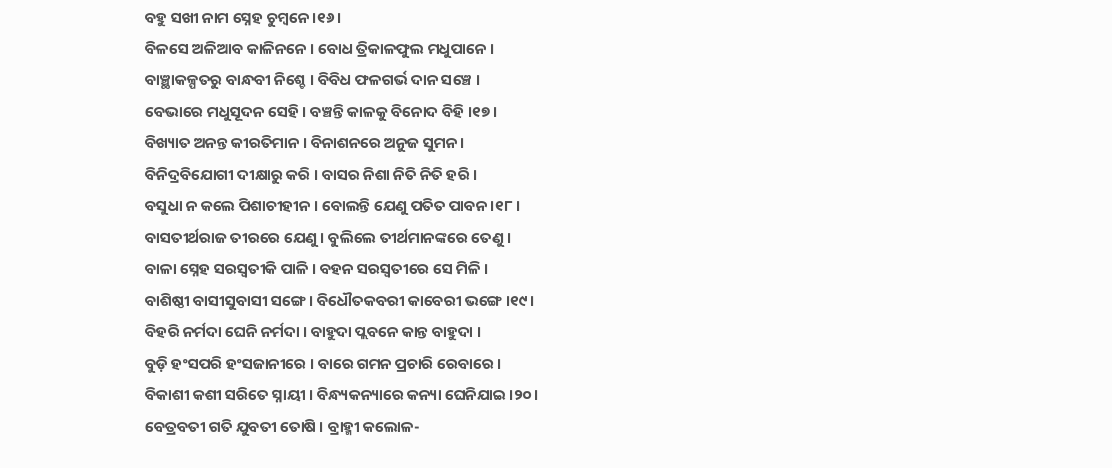ବହୁ ସଖୀ ନାମ ସ୍ନେହ ଚୁମ୍ବନେ ।୧୬।
ବିଳସେ ଅଳିଆବ କାଳିନନେ । ବୋଧ ତ୍ରିକାଳଫୁଲ ମଧୁପାନେ ।
ବାଞ୍ଛାକଳ୍ପତରୁ ବାନ୍ଧବୀ ନିଶ୍ଚେ । ବିବିଧ ଫଳଗର୍ଭ ଦାନ ସଞ୍ଚେ ।
ବେଭାରେ ମଧୁସୂଦନ ସେହି । ବଞ୍ଚନ୍ତି କାଳକୁ ବିନୋଦ ବିହି ।୧୭।
ବିଖ୍ୟାତ ଅନନ୍ତ କୀରତିମାନ । ବିନାଶନରେ ଅନୁଜ ସୁମନ ।
ବିନିଦ୍ରବିଯୋଗୀ ଦୀକ୍ଷାରୁ କରି । ବାସର ନିଶା ନିତି ନିତି ହରି ।
ବସୁଧା ନ କଲେ ପିଶାଚୀହୀନ । ବୋଲନ୍ତି ଯେଣୁ ପତିତ ପାବନ ।୧୮।
ବାସତୀର୍ଥରାଜ ତୀରରେ ଯେଣୁ । ବୁଲିଲେ ତୀର୍ଥମାନଙ୍କରେ ତେଣୁ ।
ବାଳା ସ୍ନେହ ସରସ୍ବତୀକି ପାଳି । ବହନ ସରସ୍ବତୀରେ ସେ ମିଳି ।
ବାଶିଷ୍ଠୀ ବାସୀସୁବାସୀ ସଙ୍ଗେ । ବିଧୌତକବରୀ କାବେରୀ ଭଙ୍ଗେ ।୧୯।
ବିହରି ନର୍ମଦା ଘେନି ନର୍ମଦା । ବାହୁଦା ପ୍ଲବନେ କାନ୍ତ ବାହୁଦା ।
ବୁଡ଼ି ହଂସପରି ହଂସଜାନୀରେ । ବାରେ ଗମନ ପ୍ରଚାରି ରେବାରେ ।
ବିକାଶୀ କଶୀ ସରିତେ ସ୍ନାୟୀ । ବିନ୍ଧ୍ୟକନ୍ୟାରେ କନ୍ୟା ଘେନିଯାଇ ।୨୦।
ବେତ୍ରବତୀ ଗତି ଯୁବତୀ ତୋଷି । ବ୍ରାହ୍ମୀ କଲୋଳ-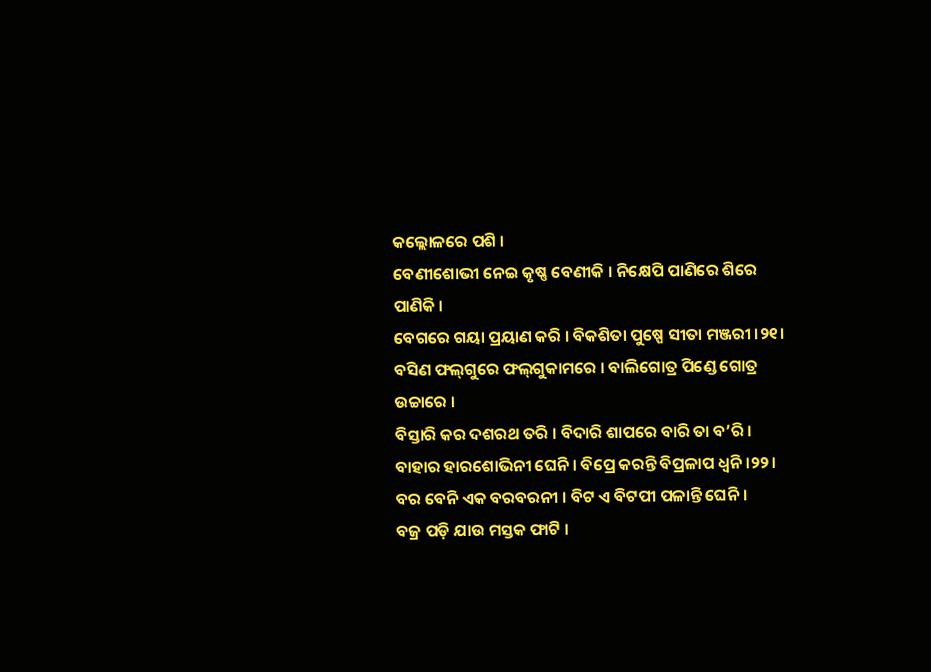କଲ୍ଲୋଳରେ ପଶି ।
ବେଣୀଶୋଭୀ ନେଇ କୃଷ୍ଣ ବେଣୀକି । ନିକ୍ଷେପି ପାଣିରେ ଶିରେ ପାଣିକି ।
ବେଗରେ ଗୟା ପ୍ରୟାଣ କରି । ବିକଶିତା ପୁଷ୍ପେ ସୀତା ମଞ୍ଜରୀ ।୨୧।
ବସିଣ ଫଲ୍‌ଗୁରେ ଫଲ୍‌ଗୁକାମରେ । ବାଲିଗୋତ୍ର ପିଣ୍ଡେ ଗୋତ୍ର ଉଚ୍ଚାରେ ।
ବିସ୍ତାରି କର ଦଶରଥ ତରି । ବିଦାରି ଶାପରେ ବାରି ତା ବ’ରି ।
ବାହାର ହାରଶୋଭିନୀ ଘେନି । ବିପ୍ରେ କରନ୍ତି ବିପ୍ରଳାପ ଧ୍ବନି ।୨୨।
ବର ବେନି ଏକ ବରବରନୀ । ବିଟ ଏ ବିଟପୀ ପଳାନ୍ତି ଘେନି ।
ବଜ୍ର ପଡ଼ି ଯାଉ ମସ୍ତକ ଫାଟି ।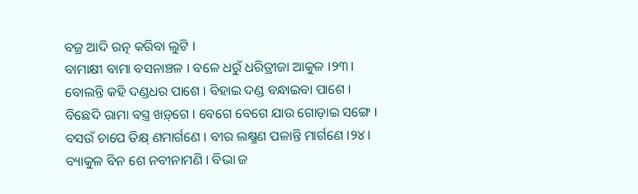ବଜ୍ର ଆଦି ରତ୍ନ କରିବା ଲୁଟି ।
ବାମାକ୍ଷୀ ବାମା ବସନାଞ୍ଚଳ । ବଳେ ଧରୁଁ ଧରିତ୍ରୀଜା ଆକୁଳ ।୨୩।
ବୋଲନ୍ତି କହି ଦଣ୍ଡଧର ପାଶେ । ବିହାଇ ଦଣ୍ଡ ବନ୍ଧାଇବା ପାଶେ ।
ବିଛେଦି ରାମା ବସ୍ତ୍ର ଖଡ଼୍‌ଗେ । ବେଗେ ବେଗେ ଯାଉ ଗୋଡ଼ାଇ ସଙ୍ଗେ ।
ବସଉଁ ଚାପେ ତିକ୍ଷ୍‌ ଣମାର୍ଗଣେ । ବୀର ଲକ୍ଷ୍ମଣ ପଳାନ୍ତି ମାର୍ଗଣେ ।୨୪।
ବ୍ୟାକୁଳ ବିନ ଶେ ନବୀନାମଣି । ବିଭା ଜ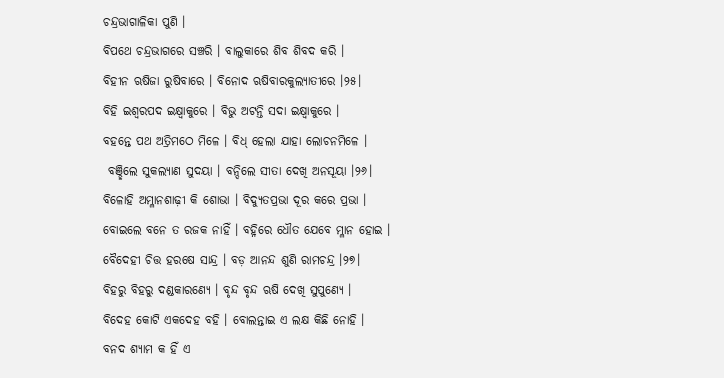ଚନ୍ଦ୍ରଭାଗାଳିକା ପୁଣି ।
ବିପଥେ ଚନ୍ଦ୍ରଭାଗରେ ସଞ୍ଚରି । ବାଲୁକାରେ ଶିବ ଶିବଦ କରି ।
ବିହୀନ ଋଷିଜା ରୁଷିବାରେ । ବିନୋଦ ଋଷିବାରକୁଲ୍ୟାତୀରେ ।୨୫।
ବିହି ଇଶ୍ବରପଦ ଇକ୍ଷ୍ବାକୁରେ । ବିଭୁ ଅଟନ୍ତି ସଦା ଇକ୍ଷ୍ବାକୁରେ ।
ବହନ୍ତେ ପଥ ଅତ୍ରିମଠେ ମିଳେ । ବିଧ୍‌ ହେଲା ଯାହା ଲୋଚନମିଳେ ।
 ବଞ୍ଛିଲେ ସୁକଲ୍ୟାଣ ସୁଦୟା । ବନ୍ଦିଲେ ସୀତା ଦେଖି ଅନସୂୟା ।୨୬।
ବିଳୋହି ଅମ୍ଳାନଶାଢ଼ୀ କି ଶୋଭା । ବିଦ୍ୟୁତପ୍ରଭା ଦୂର କରେ ପ୍ରଭା ।
ବୋଇଲେ ବନେ ତ ରଜକ ନାହିଁ । ବହ୍ନିରେ ଧୌତ ଯେବେ ମ୍ଳାନ ହୋଇ ।
ବୈଦେହୀ ଚିତ୍ତ ହରଷେ ସାନ୍ଦ୍ର । ବଡ଼ ଆନନ୍ଦ ଶୁଣି ରାମଚନ୍ଦ୍ର ।୨୭।
ବିହରୁ ବିହରୁ ଦଣ୍ଡକାରଣ୍ୟେ । ବୃନ୍ଦ ବୃନ୍ଦ ଋଷି ଦେଖି ସୁପୁଣ୍ୟେ ।
ବିଦେହ କୋଟି ଏକଦେହ ବହି । ବୋଲନ୍ତାଇ ଏ ଲକ୍ଷ କିଛି ନୋହି ।
ବନଦ ଶ୍ୟାମ କ ହିଁ ଏ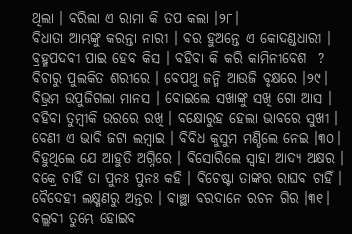ଥିଲା । ବରିଲା ଏ ରାମା କି ତପ କଲା ।୨୮।
ବିଧାତା ଆମ୍ଭଙ୍କୁ କରନ୍ତା ନାରୀ । ବର ହୁଅନ୍ତେ ଏ କୋଦଣ୍ଡଧାରୀ ।
ବ୍ରହ୍ମପଦବୀ ପାଇ ହେବ କିସ । ବହିବା କି କରି କାମିନୀବେଶ  ?
ବିଚାରୁ ପୁଲକିତ ଶରୀରେ । ବେପଥୁ ଜନ୍ମି ଆଉଜି ବୃକ୍ଷରେ ।୨୯।
ବିଭ୍ରମ ଉପୁଜିଗଲା ମାନସ । ବୋଇଲେ ସଖାଙ୍କୁ ସଖି ଗୋ ଆସ ।
ବହିବା ତୁମ୍ବୀକି ଉରରେ ରଖି । ବକ୍ଷୋରୁହ ହେଲା ଭାବରେ ସୁଖୀ ।
ବେଣୀ ଏ ଭାବି ଜଟା ଲମ୍ବାଇ । ବିବିଧ କୁସୁମ ମଣ୍ଡିଲେ ନେଇ ।୩୦।
ବିହୁଥିଲେ ଯେ ଆହୁତି ଅଗ୍ନିରେ । ବିସୋରିଲେ ସ୍ବାହା ଆଦ୍ୟ ଅକ୍ଷର ।
ବକ୍ରେ ଚାହିଁ ତା ପୁନଃ ପୁନଃ କହି । ବିଚେଷ୍ଟା ତାଙ୍କର ରାଘବ ଚାହିଁ ।
ବୈଦେହୀ ଲକ୍ଷ୍ମଣରୁ ଅନ୍ତର । ବାଞ୍ଛା ବରଦାନେ ରଚନ ଗିର ।୩୧।
ବଲ୍ଲବୀ ତୁମ୍ଭେ ହୋଇବ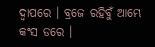ଦ୍ବାପରେ । ବ୍ରଜେ ରହିବୁଁ ଆମ୍ଭେ କଂସ ଡରେ ।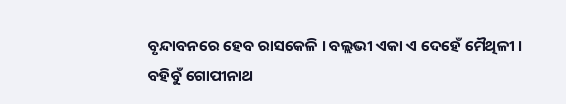ବୃନ୍ଦାବନରେ ହେବ ରାସକେଳି । ବଲ୍ଲଭୀ ଏକା ଏ ଦେହେଁ ମୈଥିଳୀ ।
ବହିବୁଁ ଗୋପୀନାଥ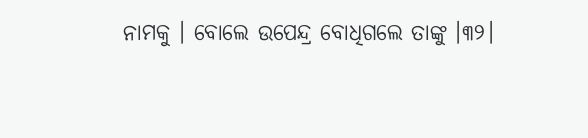ନାମକୁ । ବୋଲେ ଉପେନ୍ଦ୍ର ବୋଧିଗଲେ ତାଙ୍କୁ ।୩୨।